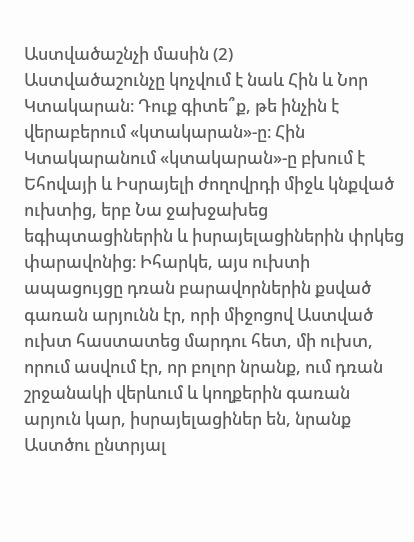Աստվածաշնչի մասին (2)
Աստվածաշունչը կոչվում է նաև Հին և Նոր Կտակարան։ Դուք գիտե՞ք, թե ինչին է վերաբերում «կտակարան»-ը։ Հին Կտակարանում «կտակարան»-ը բխում է Եհովայի և Իսրայելի ժողովրդի միջև կնքված ուխտից, երբ Նա ջախջախեց եգիպտացիներին և իսրայելացիներին փրկեց փարավոնից։ Իհարկե, այս ուխտի ապացույցը դռան բարավորներին քսված գառան արյունն էր, որի միջոցով Աստված ուխտ հաստատեց մարդու հետ, մի ուխտ, որում ասվում էր, որ բոլոր նրանք, ում դռան շրջանակի վերևում և կողքերին գառան արյուն կար, իսրայելացիներ են, նրանք Աստծու ընտրյալ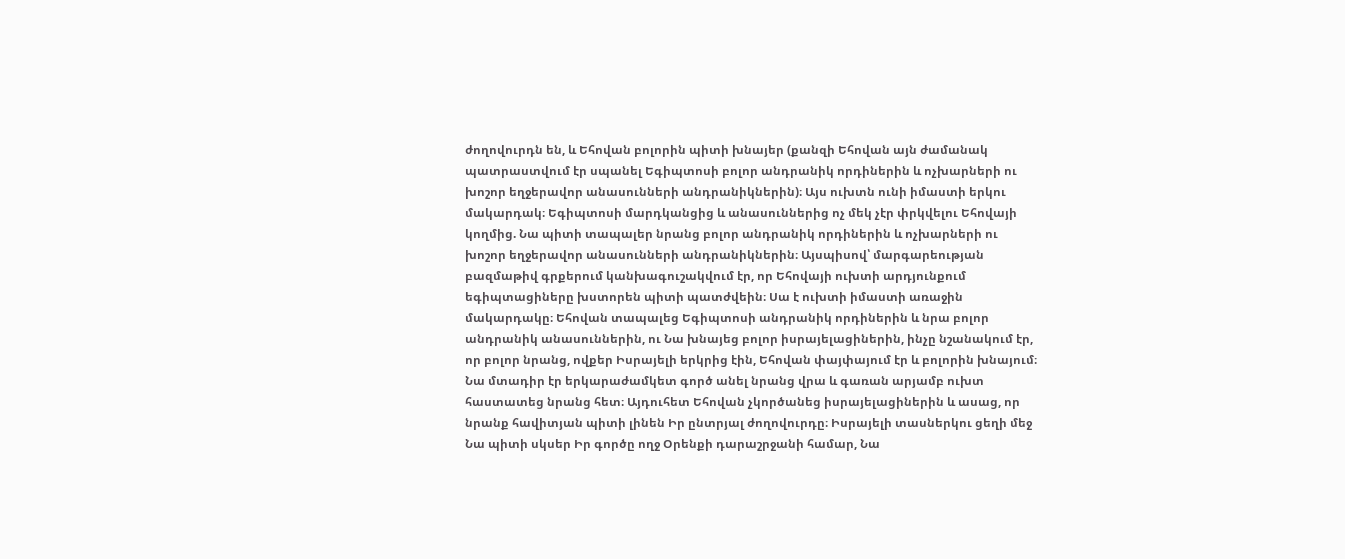ժողովուրդն են, և Եհովան բոլորին պիտի խնայեր (քանզի Եհովան այն ժամանակ պատրաստվում էր սպանել Եգիպտոսի բոլոր անդրանիկ որդիներին և ոչխարների ու խոշոր եղջերավոր անասունների անդրանիկներին)։ Այս ուխտն ունի իմաստի երկու մակարդակ։ Եգիպտոսի մարդկանցից և անասուններից ոչ մեկ չէր փրկվելու Եհովայի կողմից. Նա պիտի տապալեր նրանց բոլոր անդրանիկ որդիներին և ոչխարների ու խոշոր եղջերավոր անասունների անդրանիկներին։ Այսպիսով՝ մարգարեության բազմաթիվ գրքերում կանխագուշակվում էր, որ Եհովայի ուխտի արդյունքում եգիպտացիները խստորեն պիտի պատժվեին։ Սա է ուխտի իմաստի առաջին մակարդակը։ Եհովան տապալեց Եգիպտոսի անդրանիկ որդիներին և նրա բոլոր անդրանիկ անասուններին, ու Նա խնայեց բոլոր իսրայելացիներին, ինչը նշանակում էր, որ բոլոր նրանց, ովքեր Իսրայելի երկրից էին, Եհովան փայփայում էր և բոլորին խնայում։ Նա մտադիր էր երկարաժամկետ գործ անել նրանց վրա և գառան արյամբ ուխտ հաստատեց նրանց հետ։ Այդուհետ Եհովան չկործանեց իսրայելացիներին և ասաց, որ նրանք հավիտյան պիտի լինեն Իր ընտրյալ ժողովուրդը։ Իսրայելի տասներկու ցեղի մեջ Նա պիտի սկսեր Իր գործը ողջ Օրենքի դարաշրջանի համար, Նա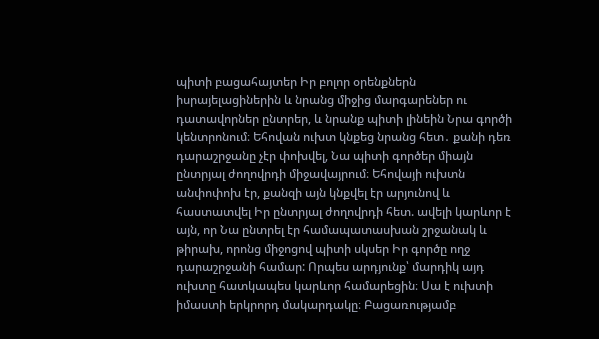պիտի բացահայտեր Իր բոլոր օրենքներն իսրայելացիներին և նրանց միջից մարգարեներ ու դատավորներ ընտրեր, և նրանք պիտի լինեին Նրա գործի կենտրոնում։ Եհովան ուխտ կնքեց նրանց հետ․ քանի դեռ դարաշրջանը չէր փոխվել, Նա պիտի գործեր միայն ընտրյալ ժողովրդի միջավայրում։ Եհովայի ուխտն անփոփոխ էր, քանզի այն կնքվել էր արյունով և հաստատվել Իր ընտրյալ ժողովրդի հետ. ավելի կարևոր է այն, որ Նա ընտրել էր համապատասխան շրջանակ և թիրախ, որոնց միջոցով պիտի սկսեր Իր գործը ողջ դարաշրջանի համար: Որպես արդյունք՝ մարդիկ այդ ուխտը հատկապես կարևոր համարեցին։ Սա է ուխտի իմաստի երկրորդ մակարդակը։ Բացառությամբ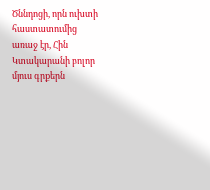Ծննդոցի, որն ուխտի հաստատումից առաջ էր, Հին Կտակարանի բոլոր մյուս գրքերն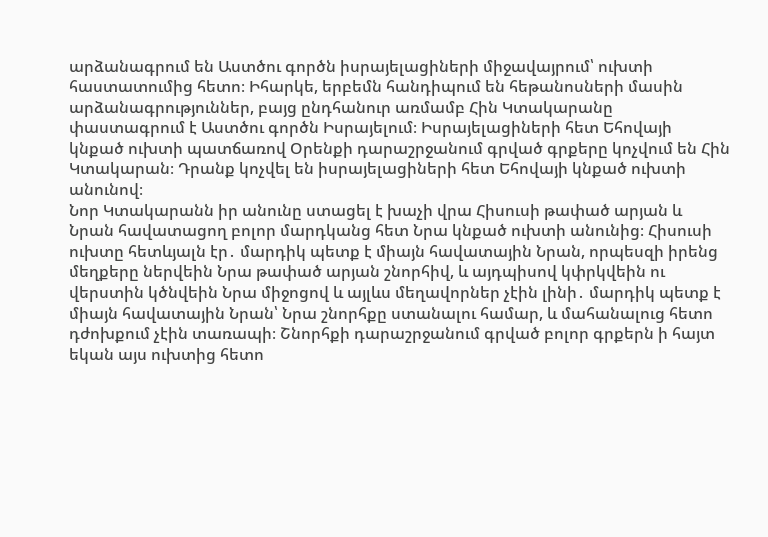արձանագրում են Աստծու գործն իսրայելացիների միջավայրում՝ ուխտի հաստատումից հետո։ Իհարկե, երբեմն հանդիպում են հեթանոսների մասին արձանագրություններ, բայց ընդհանուր առմամբ Հին Կտակարանը փաստագրում է Աստծու գործն Իսրայելում։ Իսրայելացիների հետ Եհովայի կնքած ուխտի պատճառով Օրենքի դարաշրջանում գրված գրքերը կոչվում են Հին Կտակարան։ Դրանք կոչվել են իսրայելացիների հետ Եհովայի կնքած ուխտի անունով։
Նոր Կտակարանն իր անունը ստացել է խաչի վրա Հիսուսի թափած արյան և Նրան հավատացող բոլոր մարդկանց հետ Նրա կնքած ուխտի անունից։ Հիսուսի ուխտը հետևյալն էր․ մարդիկ պետք է միայն հավատային Նրան, որպեսզի իրենց մեղքերը ներվեին Նրա թափած արյան շնորհիվ, և այդպիսով կփրկվեին ու վերստին կծնվեին Նրա միջոցով և այլևս մեղավորներ չէին լինի․ մարդիկ պետք է միայն հավատային Նրան՝ Նրա շնորհքը ստանալու համար, և մահանալուց հետո դժոխքում չէին տառապի։ Շնորհքի դարաշրջանում գրված բոլոր գրքերն ի հայտ եկան այս ուխտից հետո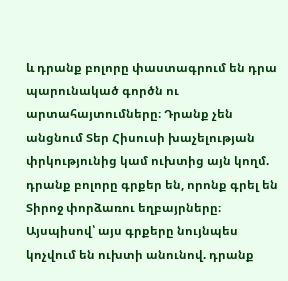և դրանք բոլորը փաստագրում են դրա պարունակած գործն ու արտահայտումները։ Դրանք չեն անցնում Տեր Հիսուսի խաչելության փրկությունից կամ ուխտից այն կողմ. դրանք բոլորը գրքեր են, որոնք գրել են Տիրոջ փորձառու եղբայրները։ Այսպիսով՝ այս գրքերը նույնպես կոչվում են ուխտի անունով. դրանք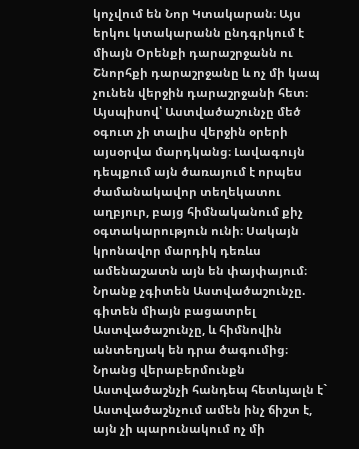կոչվում են Նոր Կտակարան։ Այս երկու կտակարանն ընդգրկում է միայն Օրենքի դարաշրջանն ու Շնորհքի դարաշրջանը և ոչ մի կապ չունեն վերջին դարաշրջանի հետ։ Այսպիսով՝ Աստվածաշունչը մեծ օգուտ չի տալիս վերջին օրերի այսօրվա մարդկանց։ Լավագույն դեպքում այն ծառայում է որպես ժամանակավոր տեղեկատու աղբյուր, բայց հիմնականում քիչ օգտակարություն ունի։ Սակայն կրոնավոր մարդիկ դեռևս ամենաշատն այն են փայփայում։ Նրանք չգիտեն Աստվածաշունչը. գիտեն միայն բացատրել Աստվածաշունչը, և հիմնովին անտեղյակ են դրա ծագումից։ Նրանց վերաբերմունքն Աստվածաշնչի հանդեպ հետևյալն է` Աստվածաշնչում ամեն ինչ ճիշտ է, այն չի պարունակում ոչ մի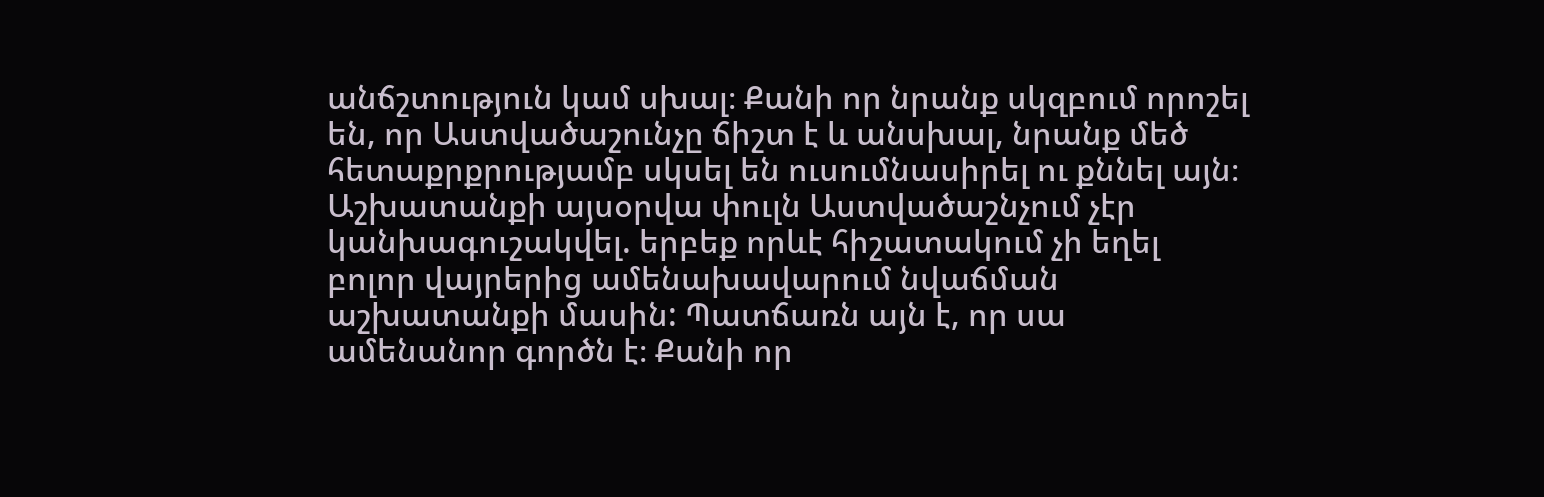անճշտություն կամ սխալ։ Քանի որ նրանք սկզբում որոշել են, որ Աստվածաշունչը ճիշտ է և անսխալ, նրանք մեծ հետաքրքրությամբ սկսել են ուսումնասիրել ու քննել այն։ Աշխատանքի այսօրվա փուլն Աստվածաշնչում չէր կանխագուշակվել. երբեք որևէ հիշատակում չի եղել բոլոր վայրերից ամենախավարում նվաճման աշխատանքի մասին: Պատճառն այն է, որ սա ամենանոր գործն է։ Քանի որ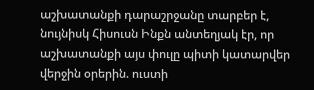աշխատանքի դարաշրջանը տարբեր է, նույնիսկ Հիսուսն Ինքն անտեղյակ էր, որ աշխատանքի այս փուլը պիտի կատարվեր վերջին օրերին. ուստի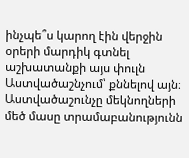ինչպե՞ս կարող էին վերջին օրերի մարդիկ գտնել աշխատանքի այս փուլն Աստվածաշնչում՝ քննելով այն։
Աստվածաշունչը մեկնողների մեծ մասը տրամաբանությունն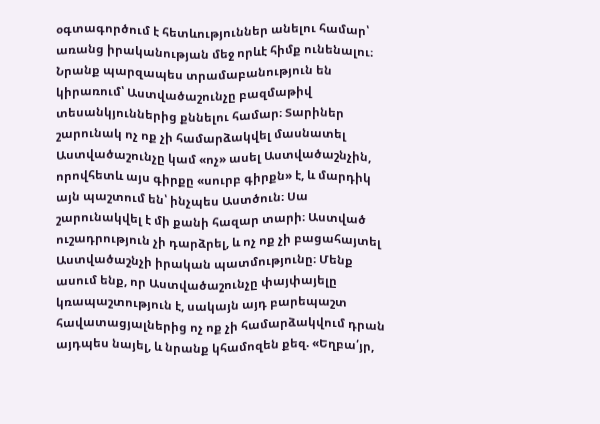օգտագործում է հետևություններ անելու համար՝ առանց իրականության մեջ որևէ հիմք ունենալու։ Նրանք պարզապես տրամաբանություն են կիրառում՝ Աստվածաշունչը բազմաթիվ տեսանկյուններից քննելու համար։ Տարիներ շարունակ ոչ ոք չի համարձակվել մասնատել Աստվածաշունչը կամ «ոչ» ասել Աստվածաշնչին, որովհետև այս գիրքը «սուրբ գիրքն» է, և մարդիկ այն պաշտում են՝ ինչպես Աստծուն։ Սա շարունակվել է մի քանի հազար տարի։ Աստված ուշադրություն չի դարձրել, և ոչ ոք չի բացահայտել Աստվածաշնչի իրական պատմությունը։ Մենք ասում ենք, որ Աստվածաշունչը փայփայելը կռապաշտություն է, սակայն այդ բարեպաշտ հավատացյալներից ոչ ոք չի համարձակվում դրան այդպես նայել, և նրանք կհամոզեն քեզ. «Եղբա՛յր,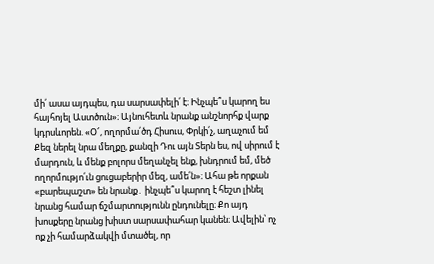մի՛ ասա այդպես, դա սարսափելի՛ է։ Ինչպե՞ս կարող ես հայհոյել Աստծուն»։ Այնուհետև նրանք անշնորհք վարք կդրսևորեն. «Օ՜, ողորմա՛ծդ Հիսուս, Փրկի՛չ, աղաչում եմ Քեզ ներել նրա մեղքը, քանզի Դու այն Տերն ես, ով սիրում է մարդուն, և մենք բոլորս մեղանչել ենք, խնդրում եմ, մեծ ողորմությո՛ւն ցուցաբերիր մեզ, ամե՛ն»։ Ահա թե որքան «բարեպաշտ» են նրանք․ ինչպե՞ս կարող է հեշտ լինել նրանց համար ճշմարտությունն ընդունելը։ Քո այդ խոսքերը նրանց խիստ սարսափահար կանեն։ Ավելին՝ ոչ ոք չի համարձակվի մտածել, որ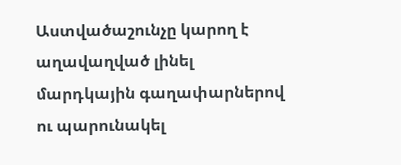Աստվածաշունչը կարող է աղավաղված լինել մարդկային գաղափարներով ու պարունակել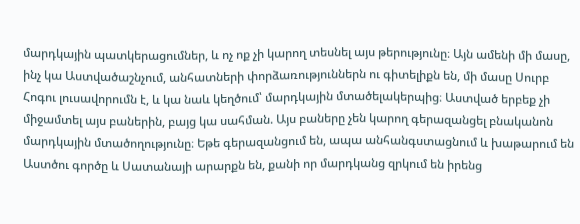մարդկային պատկերացումներ, և ոչ ոք չի կարող տեսնել այս թերությունը։ Այն ամենի մի մասը, ինչ կա Աստվածաշնչում, անհատների փորձառություններն ու գիտելիքն են, մի մասը Սուրբ Հոգու լուսավորումն է, և կա նաև կեղծում՝ մարդկային մտածելակերպից։ Աստված երբեք չի միջամտել այս բաներին, բայց կա սահման. Այս բաները չեն կարող գերազանցել բնականոն մարդկային մտածողությունը։ Եթե գերազանցում են, ապա անհանգստացնում և խաթարում են Աստծու գործը և Սատանայի արարքն են, քանի որ մարդկանց զրկում են իրենց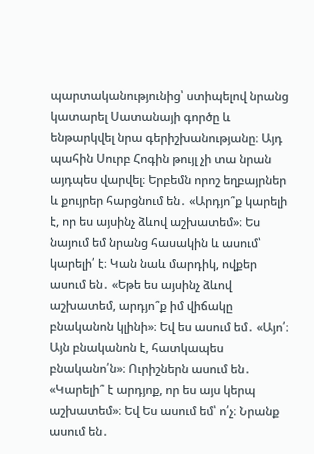պարտականությունից՝ ստիպելով նրանց կատարել Սատանայի գործը և ենթարկվել նրա գերիշխանությանը։ Այդ պահին Սուրբ Հոգին թույլ չի տա նրան այդպես վարվել։ Երբեմն որոշ եղբայրներ և քույրեր հարցնում են․ «Արդյո՞ք կարելի է, որ ես այսինչ ձևով աշխատեմ»։ Ես նայում եմ նրանց հասակին և ասում՝ կարելի՛ է։ Կան նաև մարդիկ, ովքեր ասում են․ «Եթե ես այսինչ ձևով աշխատեմ, արդյո՞ք իմ վիճակը բնականոն կլինի»։ Եվ ես ասում եմ․ «Այո՛։ Այն բնականոն է, հատկապես բնականո՛ն»։ Ուրիշներն ասում են․ «Կարելի՞ է արդյոք, որ ես այս կերպ աշխատեմ»։ Եվ Ես ասում եմ՝ ո՛չ։ Նրանք ասում են․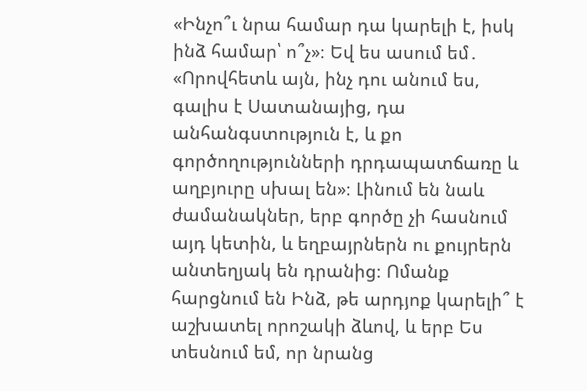«Ինչո՞ւ նրա համար դա կարելի է, իսկ ինձ համար՝ ո՞չ»։ Եվ ես ասում եմ․ «Որովհետև այն, ինչ դու անում ես, գալիս է Սատանայից, դա անհանգստություն է, և քո գործողությունների դրդապատճառը և աղբյուրը սխալ են»։ Լինում են նաև ժամանակներ, երբ գործը չի հասնում այդ կետին, և եղբայրներն ու քույրերն անտեղյակ են դրանից։ Ոմանք հարցնում են Ինձ, թե արդյոք կարելի՞ է աշխատել որոշակի ձևով, և երբ Ես տեսնում եմ, որ նրանց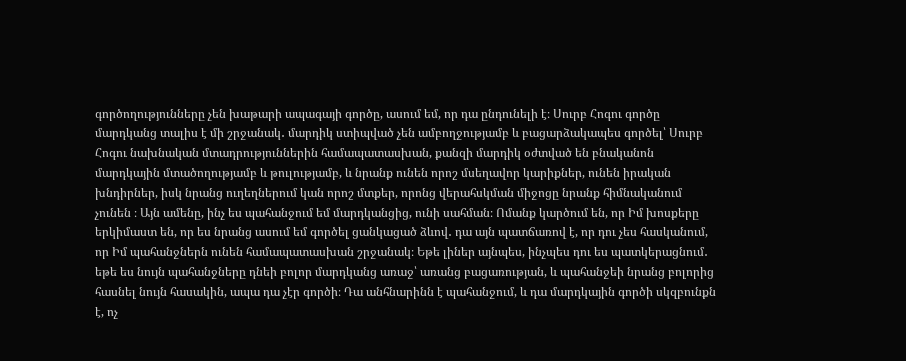գործողությունները չեն խաթարի ապագայի գործը, ասում եմ, որ դա ընդունելի է։ Սուրբ Հոգու գործը մարդկանց տալիս է մի շրջանակ․ մարդիկ ստիպված չեն ամբողջությամբ և բացարձակապես գործել՝ Սուրբ Հոգու նախնական մտադրություններին համապատասխան, քանզի մարդիկ օժտված են բնականոն մարդկային մտածողությամբ և թուլությամբ, և նրանք ունեն որոշ մսեղավոր կարիքներ, ունեն իրական խնդիրներ, իսկ նրանց ուղեղներում կան որոշ մտքեր, որոնց վերահսկման միջոցը նրանք հիմնականում չունեն ։ Այն ամենը, ինչ ես պահանջում եմ մարդկանցից, ունի սահման։ Ոմանք կարծում են, որ Իմ խոսքերը երկիմաստ են, որ ես նրանց ասում եմ գործել ցանկացած ձևով․ դա այն պատճառով է, որ դու չես հասկանում, որ Իմ պահանջներն ունեն համապատասխան շրջանակ։ Եթե լիներ այնպես, ինչպես դու ես պատկերացնում․ եթե ես նույն պահանջները դնեի բոլոր մարդկանց առաջ՝ առանց բացառության, և պահանջեի նրանց բոլորից հասնել նույն հասակին, ապա դա չէր գործի։ Դա անհնարինն է պահանջում, և դա մարդկային գործի սկզբունքն է, ոչ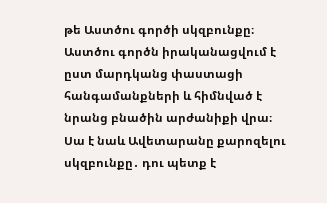թե Աստծու գործի սկզբունքը։ Աստծու գործն իրականացվում է ըստ մարդկանց փաստացի հանգամանքների և հիմնված է նրանց բնածին արժանիքի վրա։ Սա է նաև Ավետարանը քարոզելու սկզբունքը․ դու պետք է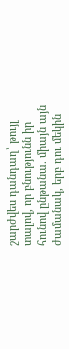շարժվես դանդաղ՝ թույլ տալով, որ բնությունն իր հունով ընթանա. միայն այն ժամանակ, երբ դու մեկին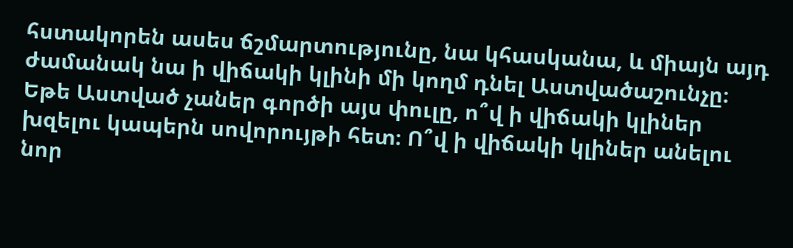հստակորեն ասես ճշմարտությունը, նա կհասկանա, և միայն այդ ժամանակ նա ի վիճակի կլինի մի կողմ դնել Աստվածաշունչը։ Եթե Աստված չաներ գործի այս փուլը, ո՞վ ի վիճակի կլիներ խզելու կապերն սովորույթի հետ։ Ո՞վ ի վիճակի կլիներ անելու նոր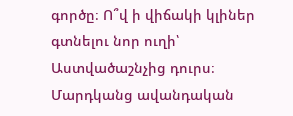գործը։ Ո՞վ ի վիճակի կլիներ գտնելու նոր ուղի՝ Աստվածաշնչից դուրս։ Մարդկանց ավանդական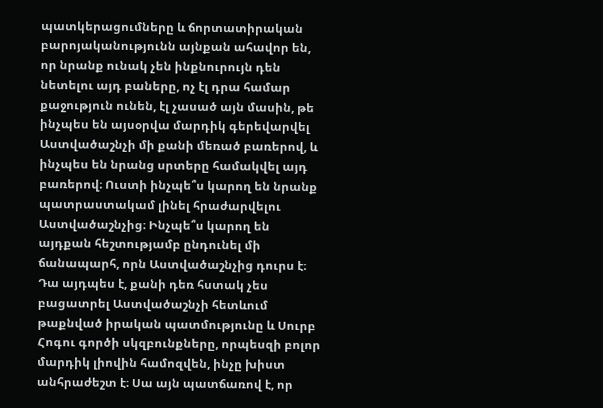պատկերացումները և ճորտատիրական բարոյականությունն այնքան ահավոր են, որ նրանք ունակ չեն ինքնուրույն դեն նետելու այդ բաները, ոչ էլ դրա համար քաջություն ունեն, էլ չասած այն մասին, թե ինչպես են այսօրվա մարդիկ գերեվարվել Աստվածաշնչի մի քանի մեռած բառերով, և ինչպես են նրանց սրտերը համակվել այդ բառերով։ Ուստի ինչպե՞ս կարող են նրանք պատրաստակամ լինել հրաժարվելու Աստվածաշնչից։ Ինչպե՞ս կարող են այդքան հեշտությամբ ընդունել մի ճանապարհ, որն Աստվածաշնչից դուրս է։ Դա այդպես է, քանի դեռ հստակ չես բացատրել Աստվածաշնչի հետևում թաքնված իրական պատմությունը և Սուրբ Հոգու գործի սկզբունքները, որպեսզի բոլոր մարդիկ լիովին համոզվեն, ինչը խիստ անհրաժեշտ է։ Սա այն պատճառով է, որ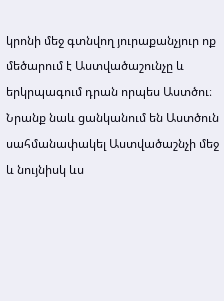կրոնի մեջ գտնվող յուրաքանչյուր ոք մեծարում է Աստվածաշունչը և երկրպագում դրան որպես Աստծու։ Նրանք նաև ցանկանում են Աստծուն սահմանափակել Աստվածաշնչի մեջ և նույնիսկ ևս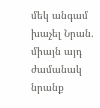մեկ անգամ խաչել Նրան. միայն այդ ժամանակ նրանք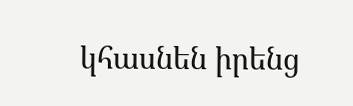կհասնեն իրենց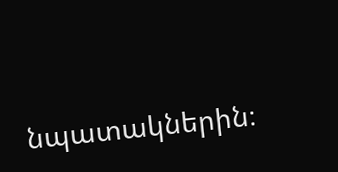նպատակներին։